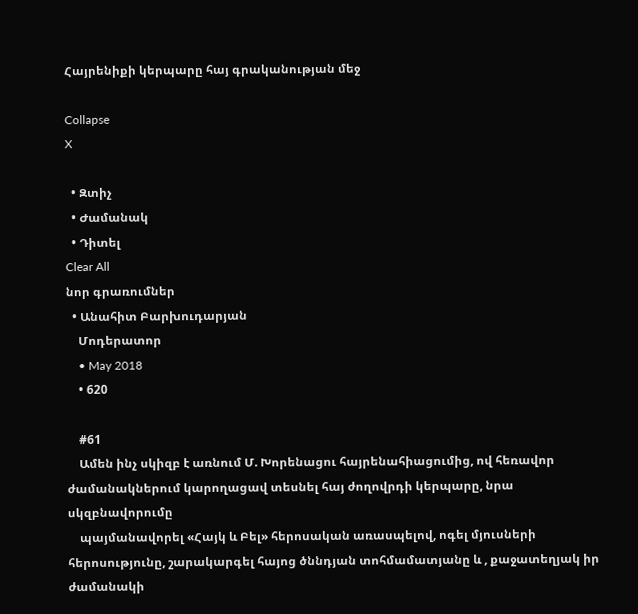Հայրենիքի կերպարը հայ գրականության մեջ

Collapse
X

  • Զտիչ
  • Ժամանակ
  • Դիտել
Clear All
նոր գրառումներ
  • Անահիտ Բարխուդարյան
    Մոդերատոր
    • May 2018
    • 620

    #61
    Ամեն ինչ սկիզբ է առնում Մ. Խորենացու հայրենահիացումից, ով հեռավոր ժամանակներում կարողացավ տեսնել հայ ժողովրդի կերպարը, նրա սկզբնավորումը
    պայմանավորել «Հայկ և Բել» հերոսական առասպելով, ոգել մյուսների հերոսությունը, շարակարգել հայոց ծննդյան տոհմամատյանը և , քաջատեղյակ իր ժամանակի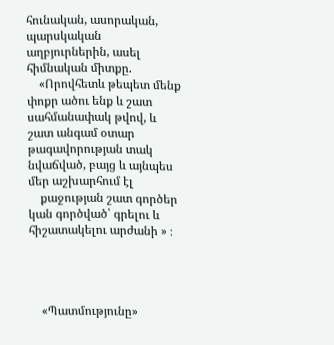հունական, ասորական, պարսկական աղբյուրներին, ասել հիմնական միտքը.
    «Որովհետև թեպետ մենք փոքր ածու ենք և շատ սահմանափակ թվով, և շատ անգամ օտար թագավորության տակ նվաճված, բայց և այնպես մեր աշխարհում էլ
    քաջության շատ գործեր կան գործված՝ գրելու և հիշատակելու արժանի » ։




    «Պատմությունը»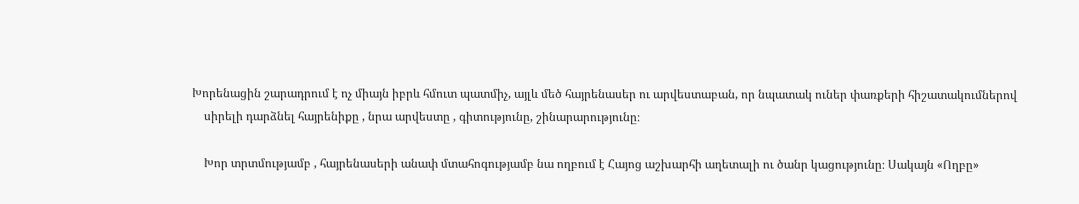Խորենացին շարադրում է ոչ միայն իբրև հմուտ պատմիչ, այլև մեծ հայրենասեր ու արվեստաբան, որ նպատակ ուներ փառքերի հիշատակումներով
    սիրելի դարձնել հայրենիքը , նրա արվեստը , գիտությունը, շինարարությունը։

    Խոր տրտմությամբ , հայրենասերի անափ մտահոգությամբ նա ողբում է Հայոց աշխարհի աղետալի ու ծանր կացությունը։ Սակայն «Ողբը»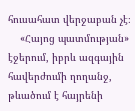հուսահատ վերջաբան չէ։
    «Հայոց պատմության» էջերում, իբրև ազգային հավերժումի ղողանջ, թևածում է հայրենի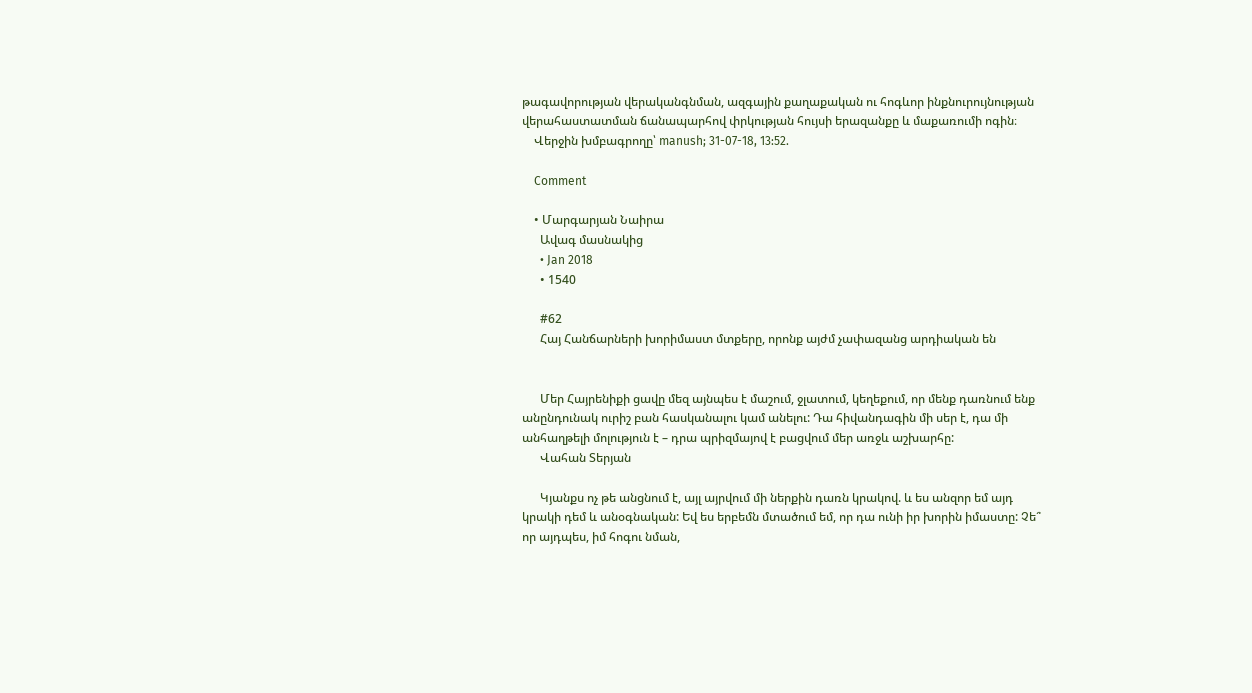թագավորության վերականգնման, ազգային քաղաքական ու հոգևոր ինքնուրույնության վերահաստատման ճանապարհով փրկության հույսի երազանքը և մաքառումի ոգին։
    Վերջին խմբագրողը՝ manush; 31-07-18, 13:52.

    Comment

    • Մարգարյան Նաիրա
      Ավագ մասնակից
      • Jan 2018
      • 1540

      #62
      Հայ Հանճարների խորիմաստ մտքերը, որոնք այժմ չափազանց արդիական են


      Մեր Հայրենիքի ցավը մեզ այնպես է մաշում, ջլատում, կեղեքում, որ մենք դառնում ենք անընդունակ ուրիշ բան հասկանալու կամ անելու: Դա հիվանդագին մի սեր է, դա մի անհաղթելի մոլություն է – դրա պրիզմայով է բացվում մեր առջև աշխարհը:
      Վահան Տերյան

      Կյանքս ոչ թե անցնում է, այլ այրվում մի ներքին դառն կրակով. և ես անզոր եմ այդ կրակի դեմ և անօգնական: Եվ ես երբեմն մտածում եմ, որ դա ունի իր խորին իմաստը: Չե՞ որ այդպես, իմ հոգու նման,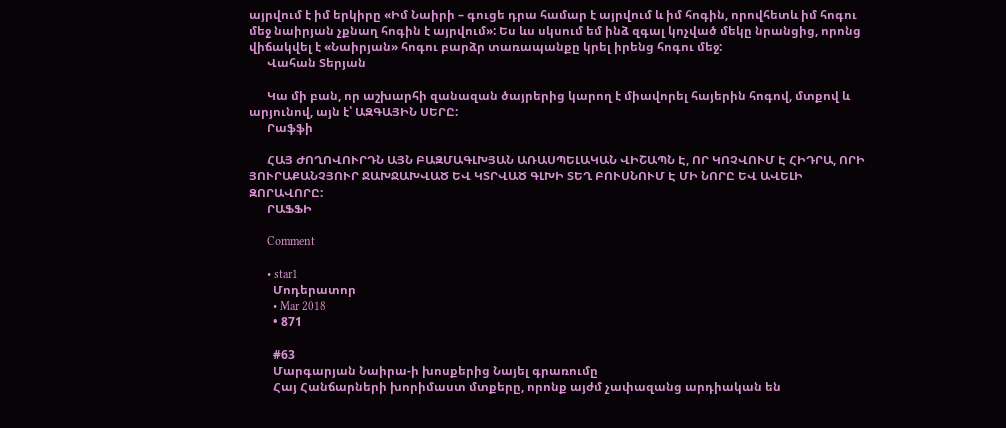այրվում է իմ երկիրը «Իմ Նաիրի – գուցե դրա համար է այրվում և իմ հոգին, որովհետև իմ հոգու մեջ նաիրյան չքնաղ հոգին է այրվում»: Ես ևս սկսում եմ ինձ զգալ կոչված մեկը նրանցից, որոնց վիճակվել է «Նաիրյան» հոգու բարձր տառապանքը կրել իրենց հոգու մեջ:
      Վահան Տերյան

      Կա մի բան, որ աշխարհի զանազան ծայրերից կարող է միավորել հայերին հոգով, մտքով և արյունով, այն է՝ ԱԶԳԱՅԻՆ ՍԵՐԸ:
      Րաֆֆի

      ՀԱՅ ԺՈՂՈՎՈՒՐԴՆ ԱՅՆ ԲԱԶՄԱԳԼԽՅԱՆ ԱՌԱՍՊԵԼԱԿԱՆ ՎԻՇԱՊՆ Է, ՈՐ ԿՈՉՎՈՒՄ Է ՀԻԴՐԱ, ՈՐԻ ՅՈՒՐԱՔԱՆՉՅՈՒՐ ՋԱԽՋԱԽՎԱԾ ԵՎ ԿՏՐՎԱԾ ԳԼԽԻ ՏԵՂ ԲՈՒՍՆՈՒՄ Է ՄԻ ՆՈՐԸ ԵՎ ԱՎԵԼԻ ԶՈՐԱՎՈՐԸ:
      ՐԱՖՖԻ

      Comment

      • star1
        Մոդերատոր
        • Mar 2018
        • 871

        #63
        Մարգարյան Նաիրա-ի խոսքերից Նայել գրառումը
        Հայ Հանճարների խորիմաստ մտքերը, որոնք այժմ չափազանց արդիական են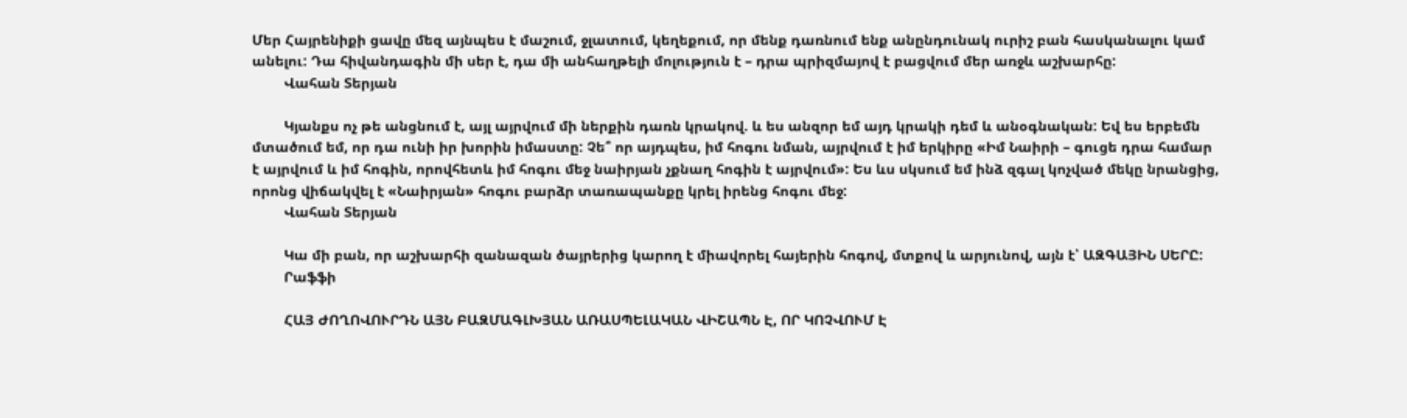Մեր Հայրենիքի ցավը մեզ այնպես է մաշում, ջլատում, կեղեքում, որ մենք դառնում ենք անընդունակ ուրիշ բան հասկանալու կամ անելու: Դա հիվանդագին մի սեր է, դա մի անհաղթելի մոլություն է – դրա պրիզմայով է բացվում մեր առջև աշխարհը:
        Վահան Տերյան

        Կյանքս ոչ թե անցնում է, այլ այրվում մի ներքին դառն կրակով. և ես անզոր եմ այդ կրակի դեմ և անօգնական: Եվ ես երբեմն մտածում եմ, որ դա ունի իր խորին իմաստը: Չե՞ որ այդպես, իմ հոգու նման, այրվում է իմ երկիրը «Իմ Նաիրի – գուցե դրա համար է այրվում և իմ հոգին, որովհետև իմ հոգու մեջ նաիրյան չքնաղ հոգին է այրվում»: Ես ևս սկսում եմ ինձ զգալ կոչված մեկը նրանցից, որոնց վիճակվել է «Նաիրյան» հոգու բարձր տառապանքը կրել իրենց հոգու մեջ:
        Վահան Տերյան

        Կա մի բան, որ աշխարհի զանազան ծայրերից կարող է միավորել հայերին հոգով, մտքով և արյունով, այն է՝ ԱԶԳԱՅԻՆ ՍԵՐԸ:
        Րաֆֆի

        ՀԱՅ ԺՈՂՈՎՈՒՐԴՆ ԱՅՆ ԲԱԶՄԱԳԼԽՅԱՆ ԱՌԱՍՊԵԼԱԿԱՆ ՎԻՇԱՊՆ Է, ՈՐ ԿՈՉՎՈՒՄ Է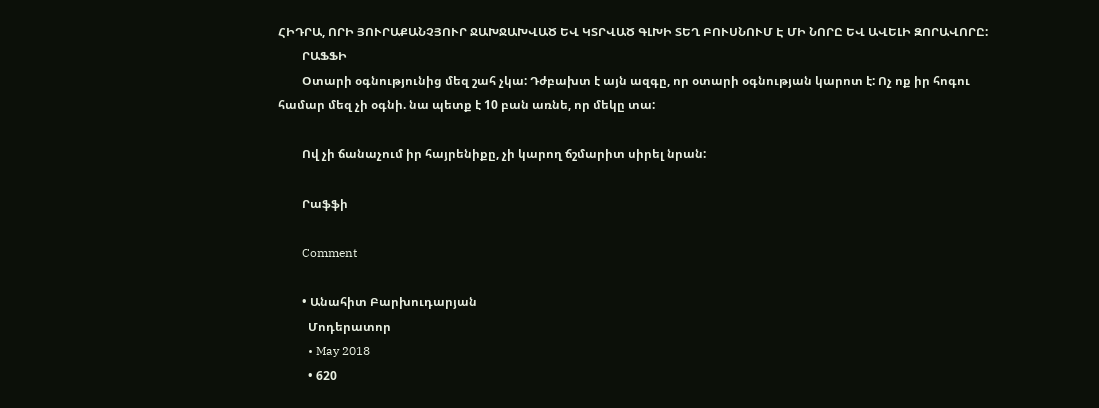ՀԻԴՐԱ, ՈՐԻ ՅՈՒՐԱՔԱՆՉՅՈՒՐ ՋԱԽՋԱԽՎԱԾ ԵՎ ԿՏՐՎԱԾ ԳԼԽԻ ՏԵՂ ԲՈՒՍՆՈՒՄ Է ՄԻ ՆՈՐԸ ԵՎ ԱՎԵԼԻ ԶՈՐԱՎՈՐԸ:
        ՐԱՖՖԻ
        Օտարի օգնությունից մեզ շահ չկա: Դժբախտ է այն ազգը, որ օտարի օգնության կարոտ է: Ոչ ոք իր հոգու համար մեզ չի օգնի. նա պետք է 10 բան առնե, որ մեկը տա:

        Ով չի ճանաչում իր հայրենիքը, չի կարող ճշմարիտ սիրել նրան:

        Րաֆֆի

        Comment

        • Անահիտ Բարխուդարյան
          Մոդերատոր
          • May 2018
          • 620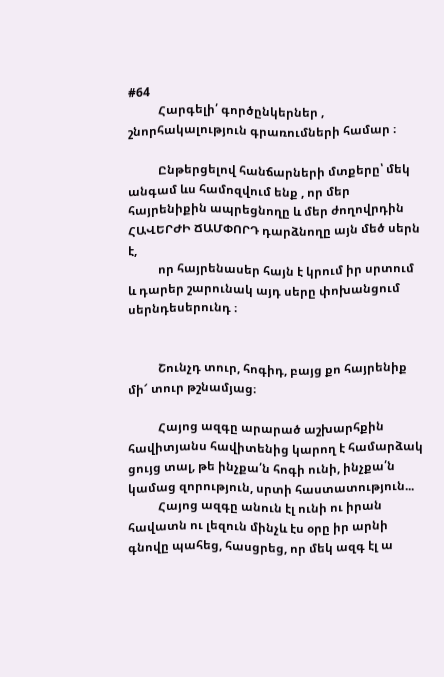#64
          Հարգելի՛ գործընկերներ , շնորհակալություն գրառումների համար ։

          Ընթերցելով հանճարների մտքերը՝ մեկ անգամ ևս համոզվում ենք , որ մեր հայրենիքին ապրեցնողը և մեր ժողովրդին ՀԱՎԵՐԺԻ ՃԱՄՓՈՐԴ դարձնողը այն մեծ սերն է,
          որ հայրենասեր հայն է կրում իր սրտում և դարեր շարունակ այդ սերը փոխանցում սերնդեսերունդ ։


          Շունչդ տուր, հոգիդ, բայց քո հայրենիք մի՜ տուր թշնամյաց։

          Հայոց ազգը արարած աշխարհքին հավիտյանս հավիտենից կարող է համարձակ ցույց տալ, թե ինչքա՛ն հոգի ունի, ինչքա՛ն կամաց զորություն, սրտի հաստատություն...
          Հայոց ազգը անուն էլ ունի ու իրան հավատն ու լեզուն մինչև էս օրը իր արնի գնովը պահեց, հասցրեց, որ մեկ ազգ էլ ա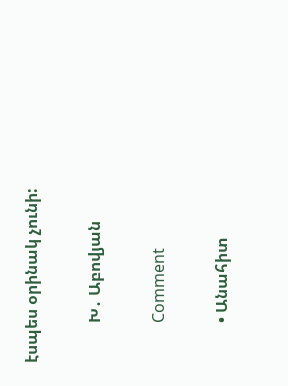էսպես օրինակ չունի:

          Խ․ Աբովյան

          Comment

          • Անահիտ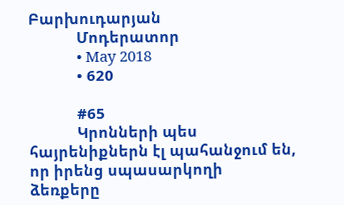Բարխուդարյան
            Մոդերատոր
            • May 2018
            • 620

            #65
            Կրոնների պես հայրենիքներն էլ պահանջում են, որ իրենց սպասարկողի ձեռքերը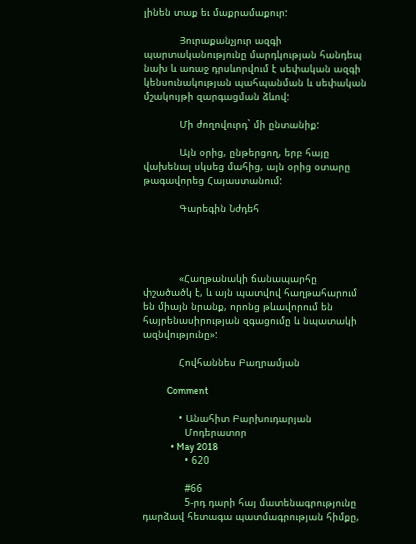լինեն տաք եւ մաքրամաքուր:

            Յուրաքանչյուր ազգի պարտականությունը մարդկության հանդեպ նախ և առաջ դրսևորվում է սեփական ազգի կենսունակության պահպանման և սեփական մշակույթի զարգացման ձևով:

            Մի ժողովուրդ` մի ընտանիք:

            Այն օրից, ընթերցող, երբ հայը վախենալ սկսեց մահից, այն օրից օտարը թագավորեց Հայաստանում:

            Գարեգին Նժդեհ




            «Հաղթանակի ճանապարհը փշածածկ է, և այն պատվով հաղթահարում են միայն նրանք, որոնց թևավորում են հայրենասիրության զգացումը և նպատակի ազնվությունը»:

            Հովհաննես Բաղրամյան

            Comment

            • Անահիտ Բարխուդարյան
              Մոդերատոր
              • May 2018
              • 620

              #66
              5-րդ դարի հայ մատենագրությունը դարձավ հետագա պատմագրության հիմքը,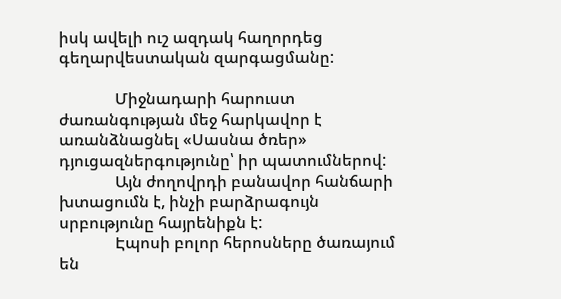իսկ ավելի ուշ ազդակ հաղորդեց գեղարվեստական զարգացմանը:

              Միջնադարի հարուստ ժառանգության մեջ հարկավոր է առանձնացնել «Սասնա ծռեր» դյուցազներգությունը՝ իր պատումներով:
              Այն ժողովրդի բանավոր հանճարի խտացումն է, ինչի բարձրագույն սրբությունը հայրենիքն է:
              Էպոսի բոլոր հերոսները ծառայում են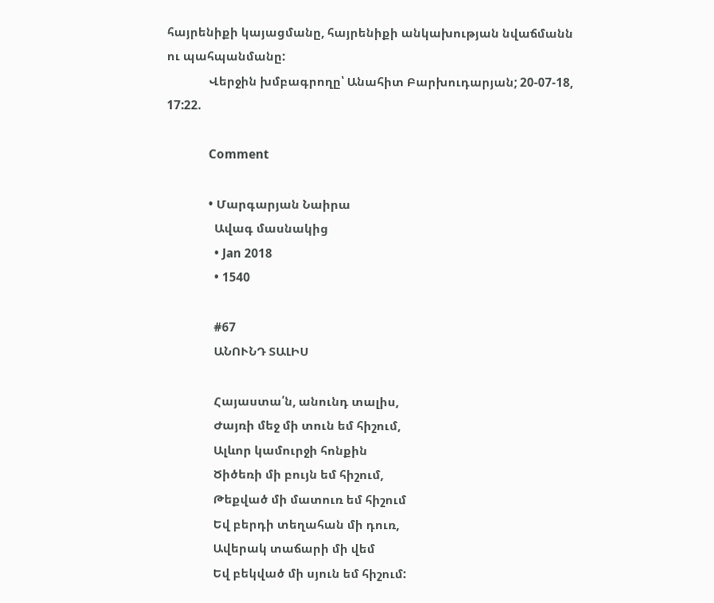հայրենիքի կայացմանը, հայրենիքի անկախության նվաճմանն ու պահպանմանը:
              Վերջին խմբագրողը՝ Անահիտ Բարխուդարյան; 20-07-18, 17:22.

              Comment

              • Մարգարյան Նաիրա
                Ավագ մասնակից
                • Jan 2018
                • 1540

                #67
                ԱՆՈՒՆԴ ՏԱԼԻՍ

                Հայաստա՛ն, անունդ տալիս,
                Ժայռի մեջ մի տուն եմ հիշում,
                Ալևոր կամուրջի հոնքին
                Ծիծեռի մի բույն եմ հիշում,
                Թեքված մի մատուռ եմ հիշում
                Եվ բերդի տեղահան մի դուռ,
                Ավերակ տաճարի մի վեմ
                Եվ բեկված մի սյուն եմ հիշում: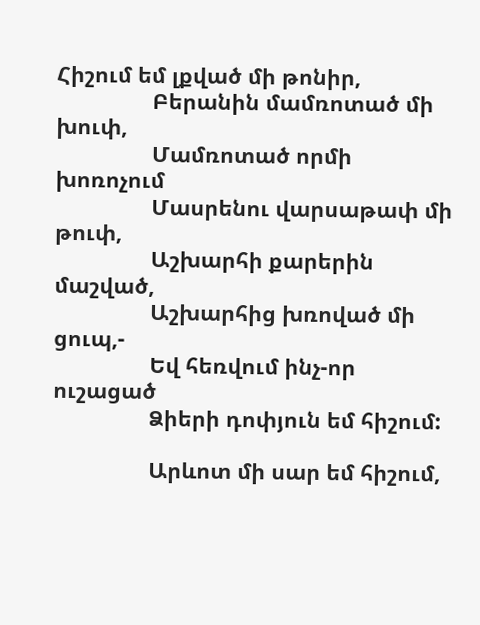Հիշում եմ լքված մի թոնիր,
                Բերանին մամռոտած մի խուփ,
                Մամռոտած որմի խոռոչում
                Մասրենու վարսաթափ մի թուփ,
                Աշխարհի քարերին մաշված,
                Աշխարհից խռոված մի ցուպ,-
                Եվ հեռվում ինչ-որ ուշացած
                Ձիերի դոփյուն եմ հիշում:

                Արևոտ մի սար եմ հիշում,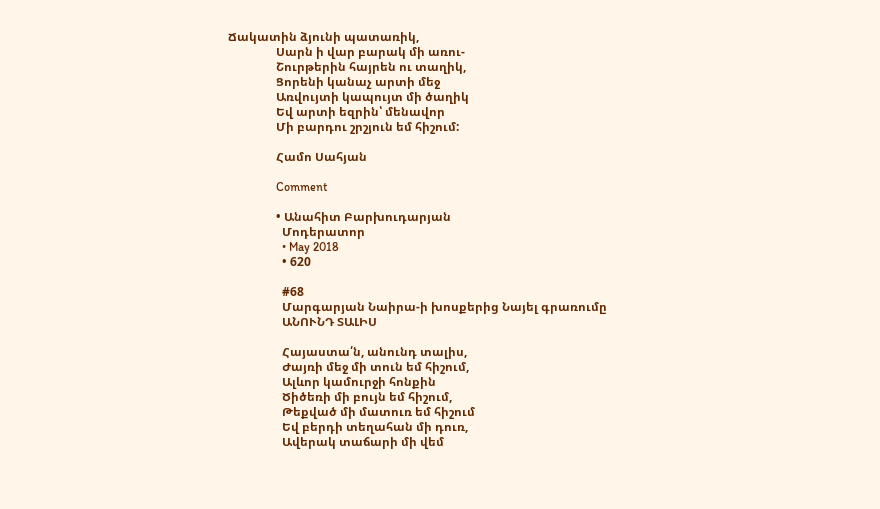Ճակատին ձյունի պատառիկ,
                Սարն ի վար բարակ մի առու-
                Շուրթերին հայրեն ու տաղիկ,
                Ցորենի կանաչ արտի մեջ
                Առվույտի կապույտ մի ծաղիկ
                Եվ արտի եզրին՝ մենավոր
                Մի բարդու շրշյուն եմ հիշում:

                Համո Սահյան

                Comment

                • Անահիտ Բարխուդարյան
                  Մոդերատոր
                  • May 2018
                  • 620

                  #68
                  Մարգարյան Նաիրա-ի խոսքերից Նայել գրառումը
                  ԱՆՈՒՆԴ ՏԱԼԻՍ

                  Հայաստա՛ն, անունդ տալիս,
                  Ժայռի մեջ մի տուն եմ հիշում,
                  Ալևոր կամուրջի հոնքին
                  Ծիծեռի մի բույն եմ հիշում,
                  Թեքված մի մատուռ եմ հիշում
                  Եվ բերդի տեղահան մի դուռ,
                  Ավերակ տաճարի մի վեմ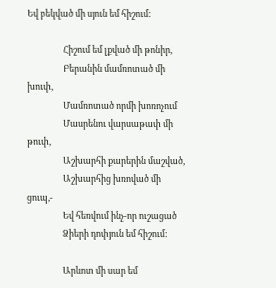Եվ բեկված մի սյուն եմ հիշում:

                  Հիշում եմ լքված մի թոնիր,
                  Բերանին մամռոտած մի խուփ,
                  Մամռոտած որմի խոռոչում
                  Մասրենու վարսաթափ մի թուփ,
                  Աշխարհի քարերին մաշված,
                  Աշխարհից խռոված մի ցուպ,-
                  Եվ հեռվում ինչ-որ ուշացած
                  Ձիերի դոփյուն եմ հիշում:

                  Արևոտ մի սար եմ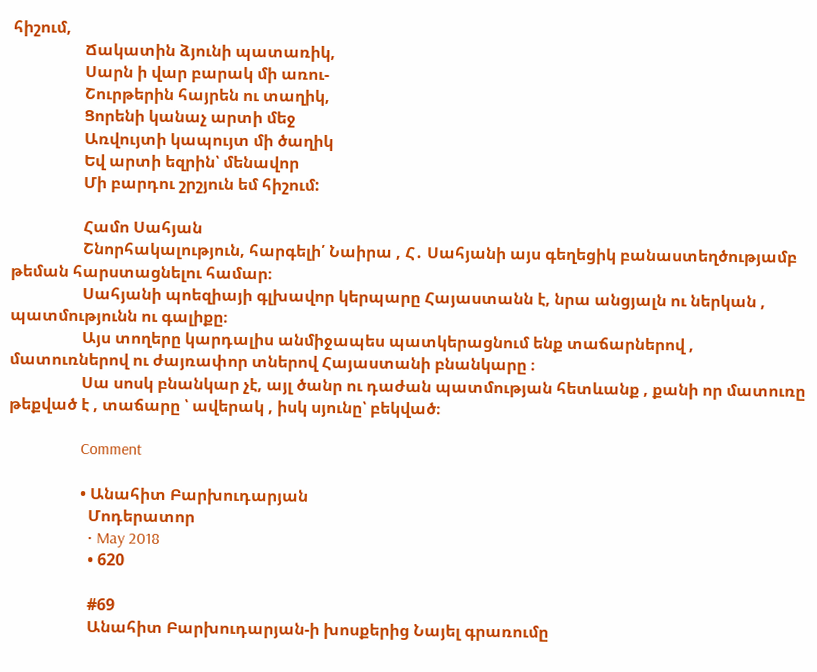հիշում,
                  Ճակատին ձյունի պատառիկ,
                  Սարն ի վար բարակ մի առու-
                  Շուրթերին հայրեն ու տաղիկ,
                  Ցորենի կանաչ արտի մեջ
                  Առվույտի կապույտ մի ծաղիկ
                  Եվ արտի եզրին՝ մենավոր
                  Մի բարդու շրշյուն եմ հիշում:

                  Համո Սահյան
                  Շնորհակալություն, հարգելի՛ Նաիրա , Հ․ Սահյանի այս գեղեցիկ բանաստեղծությամբ թեման հարստացնելու համար։
                  Սահյանի պոեզիայի գլխավոր կերպարը Հայաստանն է, նրա անցյալն ու ներկան , պատմությունն ու գալիքը։
                  Այս տողերը կարդալիս անմիջապես պատկերացնում ենք տաճարներով , մատուռներով ու ժայռափոր տներով Հայաստանի բնանկարը ։
                  Սա սոսկ բնանկար չէ, այլ ծանր ու դաժան պատմության հետևանք , քանի որ մատուռը թեքված է , տաճարը ՝ ավերակ , իսկ սյունը՝ բեկված։

                  Comment

                  • Անահիտ Բարխուդարյան
                    Մոդերատոր
                    • May 2018
                    • 620

                    #69
                    Անահիտ Բարխուդարյան-ի խոսքերից Նայել գրառումը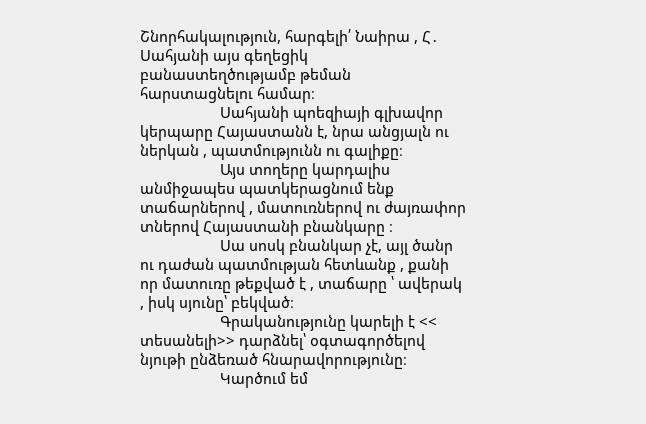Շնորհակալություն, հարգելի՛ Նաիրա , Հ․ Սահյանի այս գեղեցիկ բանաստեղծությամբ թեման հարստացնելու համար։
                    Սահյանի պոեզիայի գլխավոր կերպարը Հայաստանն է, նրա անցյալն ու ներկան , պատմությունն ու գալիքը։
                    Այս տողերը կարդալիս անմիջապես պատկերացնում ենք տաճարներով , մատուռներով ու ժայռափոր տներով Հայաստանի բնանկարը ։
                    Սա սոսկ բնանկար չէ, այլ ծանր ու դաժան պատմության հետևանք , քանի որ մատուռը թեքված է , տաճարը ՝ ավերակ , իսկ սյունը՝ բեկված։
                    Գրականությունը կարելի է << տեսանելի>> դարձնել՝ օգտագործելով նյութի ընձեռած հնարավորությունը։
                    Կարծում եմ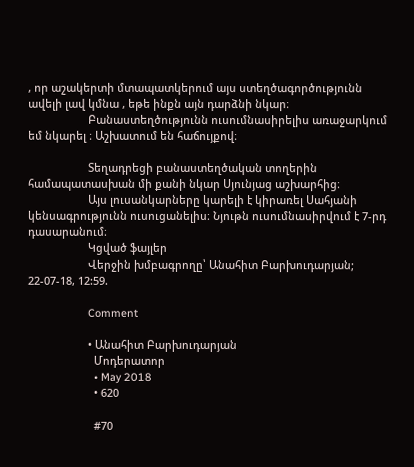, որ աշակերտի մտապատկերում այս ստեղծագործությունն ավելի լավ կմնա , եթե ինքն այն դարձնի նկար։
                    Բանաստեղծությունն ուսումնասիրելիս առաջարկում եմ նկարել ։ Աշխատում են հաճույքով։

                    Տեղադրեցի բանաստեղծական տողերին համապատասխան մի քանի նկար Սյունյաց աշխարհից։
                    Այս լուսանկարները կարելի է կիրառել Սահյանի կենսագրությունն ուսուցանելիս։ Նյութն ուսումնասիրվում է 7-րդ դասարանում։
                    Կցված ֆայլեր
                    Վերջին խմբագրողը՝ Անահիտ Բարխուդարյան; 22-07-18, 12:59.

                    Comment

                    • Անահիտ Բարխուդարյան
                      Մոդերատոր
                      • May 2018
                      • 620

                      #70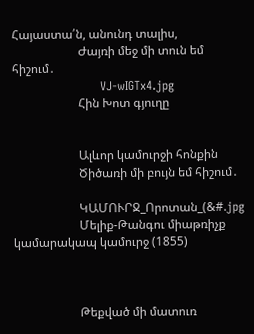Հայաստա՛ն, անունդ տալիս,
                      Ժայռի մեջ մի տուն եմ հիշում․
                      VJ-wIGTx4.jpg
                      Հին Խոտ գյուղը


                      Ալևոր կամուրջի հոնքին
                      Ծիծառի մի բույն եմ հիշում․

                      ԿԱՄՈՒՐՋ_Որոտան_(&#.jpg
                      Մելիք-Թանգու միաթռիչք կամարակապ կամուրջ (1855)



                      Թեքված մի մատուռ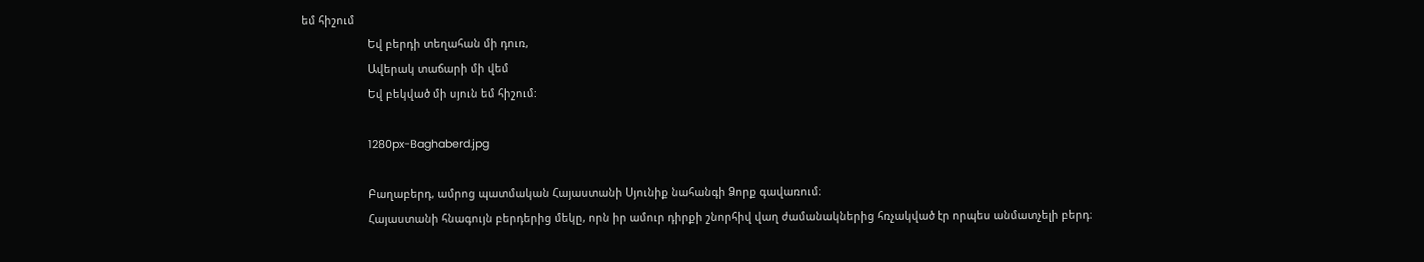եմ հիշում
                      Եվ բերդի տեղահան մի դուռ,
                      Ավերակ տաճարի մի վեմ
                      Եվ բեկված մի սյուն եմ հիշում:

                      1280px-Baghaberd.jpg

                      Բաղաբերդ, ամրոց պատմական Հայաստանի Սյունիք նահանգի Ձորք գավառում։
                      Հայաստանի հնագույն բերդերից մեկը, որն իր ամուր դիրքի շնորհիվ վաղ ժամանակներից հռչակված էր որպես անմատչելի բերդ։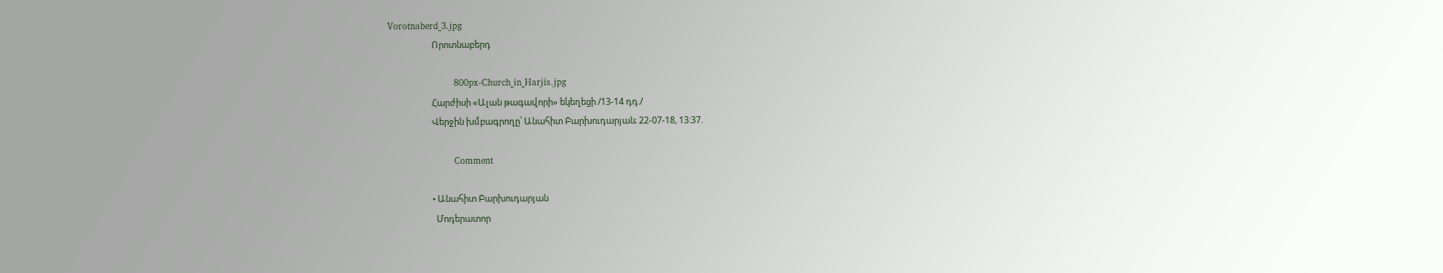Vorotnaberd_3.jpg
                      Որոտնաբերդ

                      800px-Church_in_Harjis.jpg
                      Հարժիսի «Ալան թագավորի» եկեղեցի /13-14 դդ./
                      Վերջին խմբագրողը՝ Անահիտ Բարխուդարյան; 22-07-18, 13:37.

                      Comment

                      • Անահիտ Բարխուդարյան
                        Մոդերատոր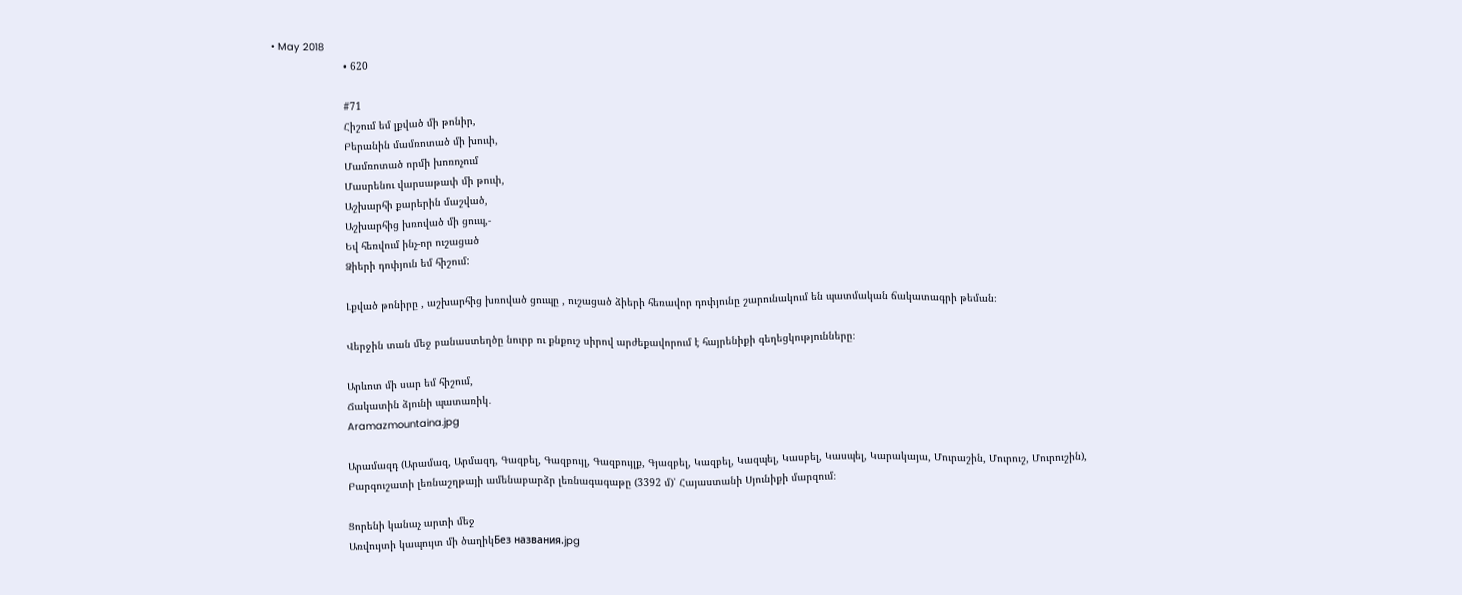• May 2018
                        • 620

                        #71
                        Հիշում եմ լքված մի թոնիր,
                        Բերանին մամռոտած մի խուփ,
                        Մամռոտած որմի խոռոչում
                        Մասրենու վարսաթափ մի թուփ,
                        Աշխարհի քարերին մաշված,
                        Աշխարհից խռոված մի ցուպ,-
                        Եվ հեռվում ինչ-որ ուշացած
                        Ձիերի դոփյուն եմ հիշում:

                        Լքված թոնիրը , աշխարհից խռոված ցուպը , ուշացած ձիերի հեռավոր դոփյունը շարունակում են պատմական ճակատագրի թեման։

                        Վերջին տան մեջ բանաստեղծը նուրբ ու քնքուշ սիրով արժեքավորում է հայրենիքի գեղեցկությունները։

                        Արևոտ մի սար եմ հիշում,
                        Ճակատին ձյունի պատառիկ․
                        Aramazmountaina.jpg

                        Արամազդ (Արամազ, Արմազդ, Գազբել, Գազբույլ, Գազբույլք, Գյազբել, Կազբել, Կազպել, Կասբել, Կասպել, Կարակայա, Մուրաշին, Մուրուշ, Մուրուշին),
                        Բարգուշատի լեռնաշղթայի ամենաբարձր լեռնագագաթը (3392 մ)՝ Հայաստանի Սյունիքի մարզում։

                        Ցորենի կանաչ արտի մեջ
                        Առվույտի կապույտ մի ծաղիկБез названия.jpg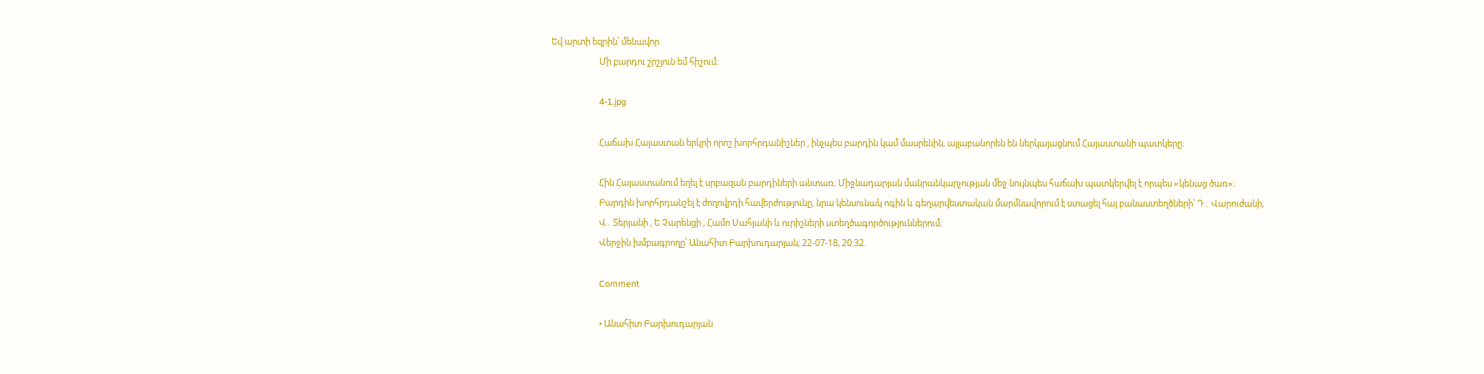Եվ արտի եզրին՝ մենավոր
                        Մի բարդու շրշյուն եմ հիշում։

                        4-1.jpg

                        Հաճախ Հայաստան երկրի որոշ խորհրդանիշներ , ինչպես բարդին կամ մասրենին, այլաբանորեն են ներկայացնում Հայաստանի պատկերը։

                        Հին Հայաստանում եղել է սրբազան բարդիների անտառ։ Միջնադարյան մանրանկարչության մեջ նույնպես հաճախ պատկերվել է որպես «կենաց ծառ»։
                        Բարդին խորհրդանշել է ժողովրդի հավերժությունը, նրա կենսունակ ոգին և գեղարվեստական մարմնավորում է ստացել հայ բանաստեղծների՝ Դ․ Վարուժանի,
                        Վ․ Տերյանի , Ե Չարենցի , Համո Սահյանի և ուրիշների ստեղծագործություններում։
                        Վերջին խմբագրողը՝ Անահիտ Բարխուդարյան; 22-07-18, 20:32.

                        Comment

                        • Անահիտ Բարխուդարյան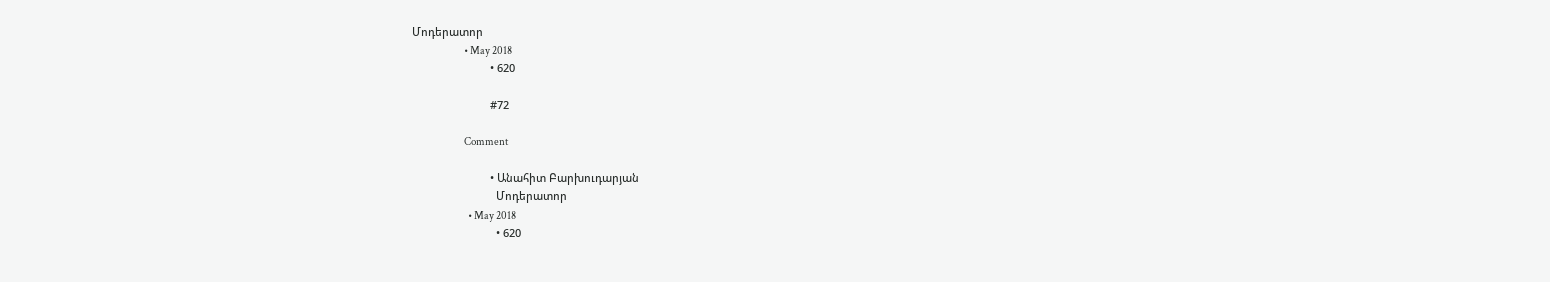Մոդերատոր
                          • May 2018
                          • 620

                          #72

                          Comment

                          • Անահիտ Բարխուդարյան
                            Մոդերատոր
                            • May 2018
                            • 620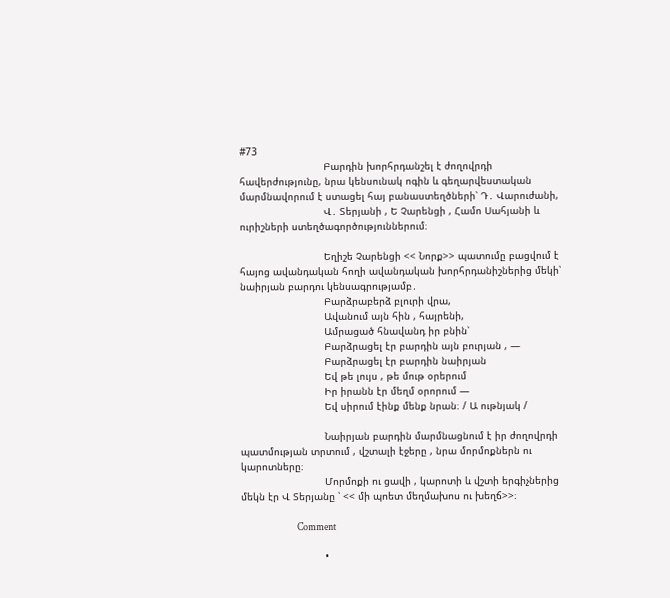#73
                            Բարդին խորհրդանշել է ժողովրդի հավերժությունը, նրա կենսունակ ոգին և գեղարվեստական մարմնավորում է ստացել հայ բանաստեղծների՝ Դ․ Վարուժանի,
                            Վ․ Տերյանի , Ե Չարենցի , Համո Սահյանի և ուրիշների ստեղծագործություններում։

                            Եղիշե Չարենցի << Նորք>> պատումը բացվում է հայոց ավանդական հողի ավանդական խորհրդանիշներից մեկի՝ նաիրյան բարդու կենսագրությամբ․
                            Բարձրաբերձ բլուրի վրա,
                            Ավանում այն հին , հայրենի,
                            Ամրացած հնավանդ իր բնին՝
                            Բարձրացել էր բարդին այն բուրյան , —
                            Բարձրացել էր բարդին նաիրյան
                            Եվ թե լույս , թե մութ օրերում
                            Իր իրանն էր մեղմ օրորում —
                            Եվ սիրում էինք մենք նրան։ / Ա ութնյակ /

                            Նաիրյան բարդին մարմնացնում է իր ժողովրդի պատմության տրտում , վշտալի էջերը , նրա մորմոքներն ու կարոտները։
                            Մորմոքի ու ցավի , կարոտի և վշտի երգիչներից մեկն էր Վ Տերյանը ՝ << մի պոետ մեղմախոս ու խեղճ>>։

                            Comment

                            •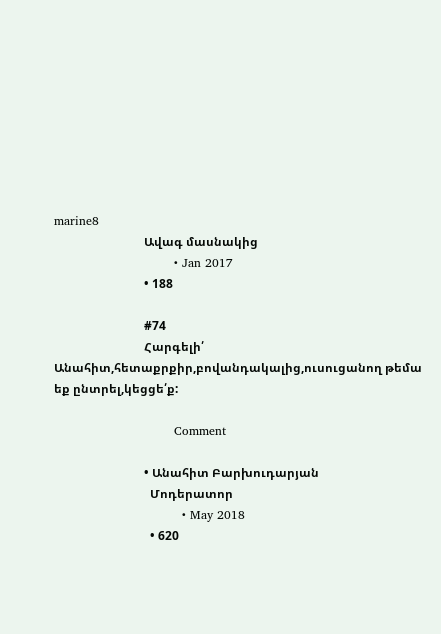marine8
                              Ավագ մասնակից
                              • Jan 2017
                              • 188

                              #74
                              Հարգելի՛ Անահիտ,հետաքրքիր,բովանդակալից,ուսուցանող թեմա եք ընտրել,կեցցե՛ք:

                              Comment

                              • Անահիտ Բարխուդարյան
                                Մոդերատոր
                                • May 2018
                                • 620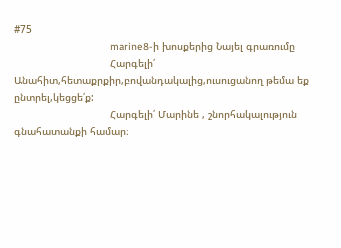#75
                                marine8-ի խոսքերից Նայել գրառումը
                                Հարգելի՛ Անահիտ,հետաքրքիր,բովանդակալից,ուսուցանող թեմա եք ընտրել,կեցցե՛ք:
                                Հարգելի՛ Մարինե , շնորհակալություն գնահատանքի համար։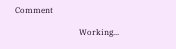Comment

                                Working...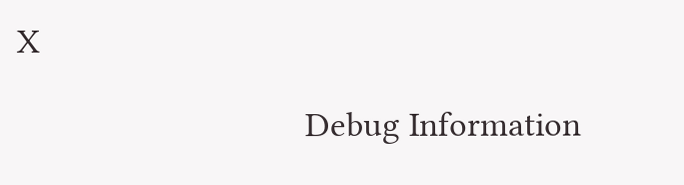X

                                Debug Information